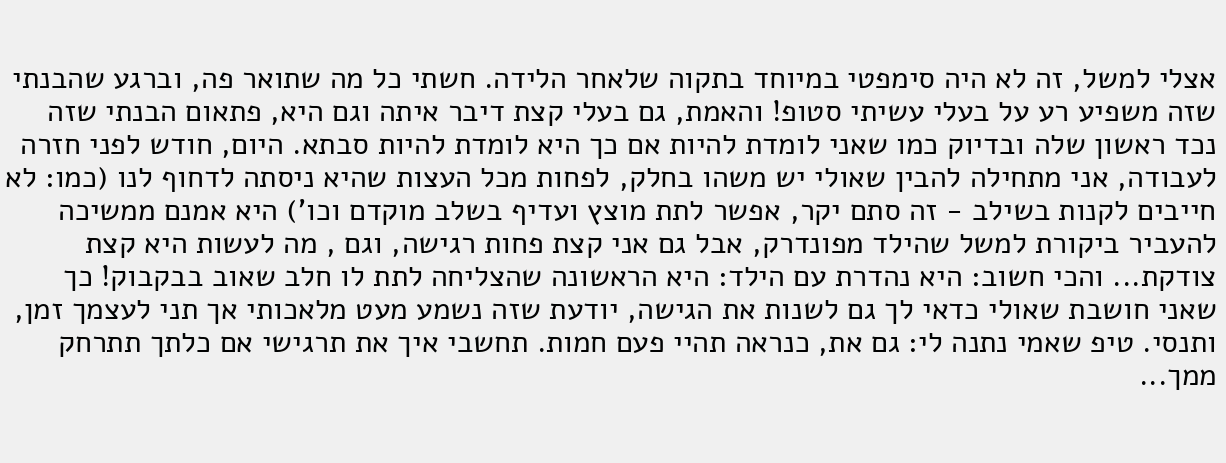אצלי למשל, זה לא היה סימפטי במיוחד בתקוה שלאחר הלידה. חשתי כל מה שתואר פה, וברגע שהבנתי שזה משפיע רע על בעלי עשיתי סטופ! והאמת, גם בעלי קצת דיבר איתה וגם היא, פתאום הבנתי שזה נכד ראשון שלה ובדיוק כמו שאני לומדת להיות אם כך היא לומדת להיות סבתא. היום, חודש לפני חזרה לעבודה, אני מתחילה להבין שאולי יש משהו בחלק, לפחות מכל העצות שהיא ניסתה לדחוף לנו (כמו: לא חייבים לקנות בשילב - זה סתם יקר, אפשר לתת מוצץ ועדיף בשלב מוקדם וכו') היא אמנם ממשיכה להעביר ביקורת למשל שהילד מפונדרק, אבל גם אני קצת פחות רגישה, וגם , מה לעשות היא קצת צודקת... והכי חשוב: היא נהדרת עם הילד: היא הראשונה שהצליחה לתת לו חלב שאוב בבקבוק! כך שאני חושבת שאולי כדאי לך גם לשנות את הגישה, יודעת שזה נשמע מעט מלאכותי אך תני לעצמך זמן, ותנסי. טיפ שאמי נתנה לי: גם את, כנראה תהיי פעם חמות. תחשבי איך את תרגישי אם כלתך תתרחק ממך...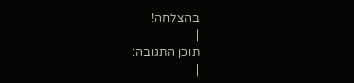בהצלחה!
|
תוכן התגובה:
|